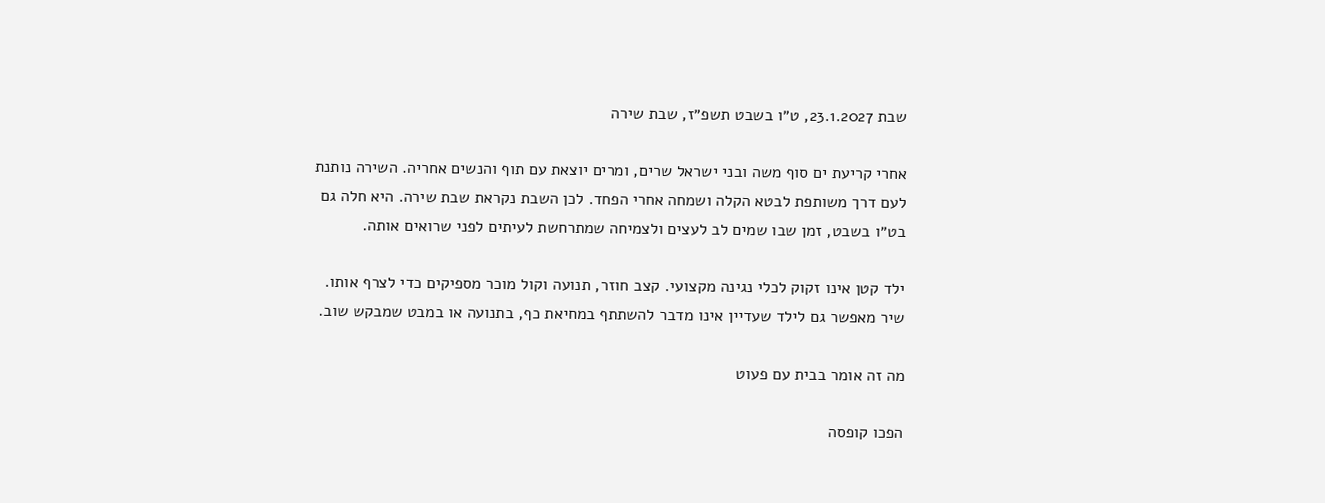שבת 23.1.2027, ט״ו בשבט תשפ״ז, שבת שירה

אחרי קריעת ים סוף משה ובני ישראל שרים, ומרים יוצאת עם תוף והנשים אחריה. השירה נותנת לעם דרך משותפת לבטא הקלה ושמחה אחרי הפחד. לכן השבת נקראת שבת שירה. היא חלה גם בט״ו בשבט, זמן שבו שמים לב לעצים ולצמיחה שמתרחשת לעיתים לפני שרואים אותה.

ילד קטן אינו זקוק לכלי נגינה מקצועי. קצב חוזר, תנועה וקול מוכר מספיקים כדי לצרף אותו. שיר מאפשר גם לילד שעדיין אינו מדבר להשתתף במחיאת כף, בתנועה או במבט שמבקש שוב.

מה זה אומר בבית עם פעוט

הפכו קופסה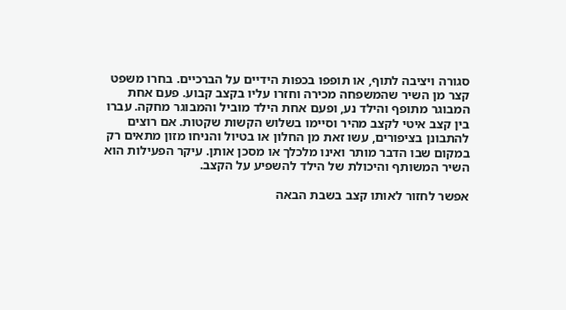סגורה ויציבה לתוף, או תופפו בכפות הידיים על הברכיים. בחרו משפט קצר מן השיר שהמשפחה מכירה וחזרו עליו בקצב קבוע. פעם אחת המבוגר מתופף והילד נע, ופעם אחת הילד מוביל והמבוגר מחקה. עברו בין קצב איטי לקצב מהיר וסיימו בשלוש הקשות שקטות. אם רוצים להתבונן בציפורים, עשו זאת מן החלון או בטיול והניחו מזון מתאים רק במקום שבו הדבר מותר ואינו מלכלך או מסכן אותן. עיקר הפעילות הוא השיר המשותף והיכולת של הילד להשפיע על הקצב.

אפשר לחזור לאותו קצב בשבת הבאה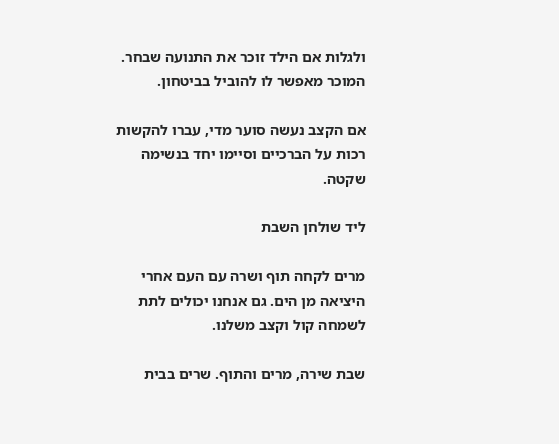ולגלות אם הילד זוכר את התנועה שבחר. המוכר מאפשר לו להוביל בביטחון.

אם הקצב נעשה סוער מדי, עברו להקשות רכות על הברכיים וסיימו יחד בנשימה שקטה.

ליד שולחן השבת

מרים לקחה תוף ושרה עם העם אחרי היציאה מן הים. גם אנחנו יכולים לתת לשמחה קול וקצב משלנו.

שבת שירה, מרים והתוף. שרים בבית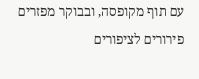עם תוף מקופסה, ובבוקר מפזרים פירורים לציפורים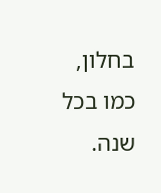בחלון, כמו בכל שנה.